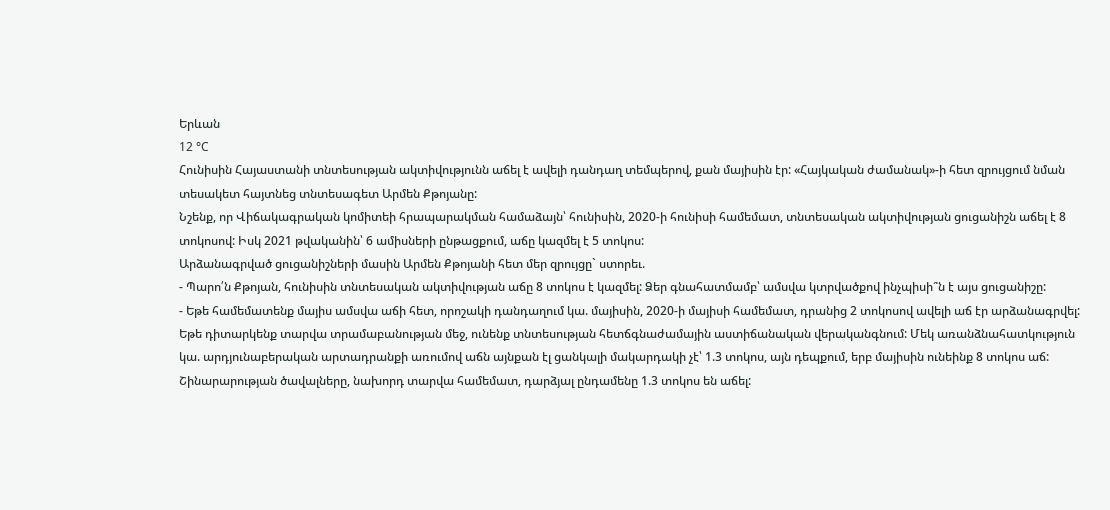Երևան
12 °C
Հունիսին Հայաստանի տնտեսության ակտիվությունն աճել է ավելի դանդաղ տեմպերով, քան մայիսին էր: «Հայկական ժամանակ»-ի հետ զրույցում նման տեսակետ հայտնեց տնտեսագետ Արմեն Քթոյանը:
Նշենք, որ Վիճակագրական կոմիտեի հրապարակման համաձայն՝ հունիսին, 2020-ի հունիսի համեմատ, տնտեսական ակտիվության ցուցանիշն աճել է 8 տոկոսով: Իսկ 2021 թվականին՝ 6 ամիսների ընթացքում, աճը կազմել է 5 տոկոս:
Արձանագրված ցուցանիշների մասին Արմեն Քթոյանի հետ մեր զրույցը` ստորեւ.
- Պարո՛ն Քթոյան, հունիսին տնտեսական ակտիվության աճը 8 տոկոս է կազմել: Ձեր գնահատմամբ՝ ամսվա կտրվածքով ինչպիսի՞ն է այս ցուցանիշը:
- Եթե համեմատենք մայիս ամսվա աճի հետ, որոշակի դանդաղում կա. մայիսին, 2020-ի մայիսի համեմատ, դրանից 2 տոկոսով ավելի աճ էր արձանագրվել: Եթե դիտարկենք տարվա տրամաբանության մեջ, ունենք տնտեսության հետճգնաժամային աստիճանական վերականգնում: Մեկ առանձնահատկություն կա. արդյունաբերական արտադրանքի առումով աճն այնքան էլ ցանկալի մակարդակի չէ՝ 1.3 տոկոս, այն դեպքում, երբ մայիսին ունեինք 8 տոկոս աճ: Շինարարության ծավալները, նախորդ տարվա համեմատ, դարձյալ ընդամենը 1.3 տոկոս են աճել: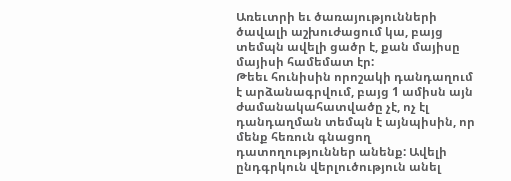Առեւտրի եւ ծառայությունների ծավալի աշխուժացում կա, բայց տեմպն ավելի ցածր է, քան մայիսը մայիսի համեմատ էր:
Թեեւ հունիսին որոշակի դանդաղում է արձանագրվում, բայց 1 ամիսն այն ժամանակահատվածը չէ, ոչ էլ դանդաղման տեմպն է այնպիսին, որ մենք հեռուն գնացող դատողություններ անենք: Ավելի ընդգրկուն վերլուծություն անել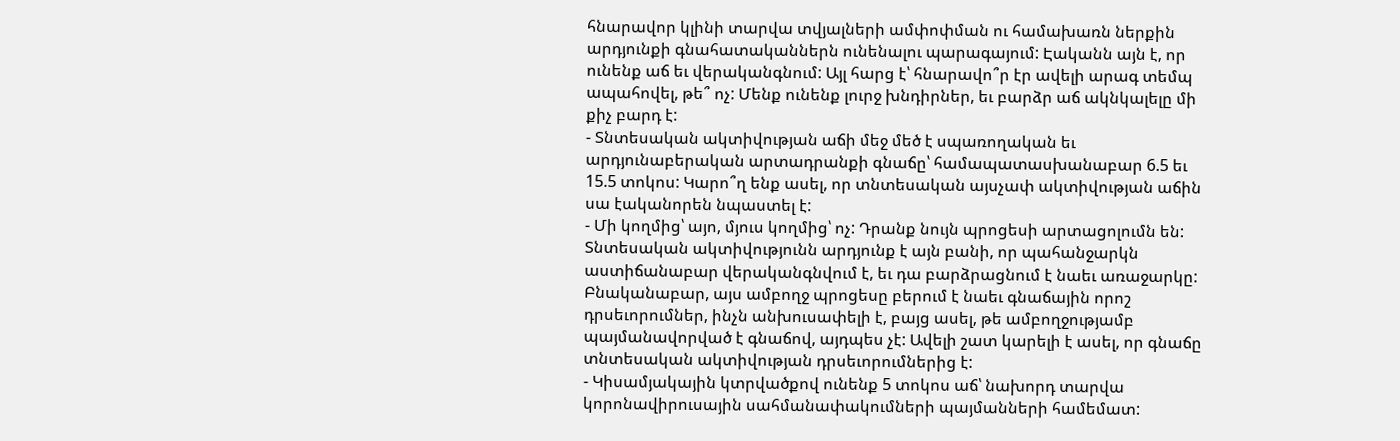հնարավոր կլինի տարվա տվյալների ամփոփման ու համախառն ներքին արդյունքի գնահատականներն ունենալու պարագայում: Էականն այն է, որ ունենք աճ եւ վերականգնում: Այլ հարց է՝ հնարավո՞ր էր ավելի արագ տեմպ ապահովել, թե՞ ոչ: Մենք ունենք լուրջ խնդիրներ, եւ բարձր աճ ակնկալելը մի քիչ բարդ է:
- Տնտեսական ակտիվության աճի մեջ մեծ է սպառողական եւ արդյունաբերական արտադրանքի գնաճը՝ համապատասխանաբար 6.5 եւ 15.5 տոկոս: Կարո՞ղ ենք ասել, որ տնտեսական այսչափ ակտիվության աճին սա էականորեն նպաստել է:
- Մի կողմից՝ այո, մյուս կողմից՝ ոչ: Դրանք նույն պրոցեսի արտացոլումն են: Տնտեսական ակտիվությունն արդյունք է այն բանի, որ պահանջարկն աստիճանաբար վերականգնվում է, եւ դա բարձրացնում է նաեւ առաջարկը: Բնականաբար, այս ամբողջ պրոցեսը բերում է նաեւ գնաճային որոշ դրսեւորումներ, ինչն անխուսափելի է, բայց ասել, թե ամբողջությամբ պայմանավորված է գնաճով, այդպես չէ: Ավելի շատ կարելի է ասել, որ գնաճը տնտեսական ակտիվության դրսեւորումներից է:
- Կիսամյակային կտրվածքով ունենք 5 տոկոս աճ՝ նախորդ տարվա կորոնավիրուսային սահմանափակումների պայմանների համեմատ: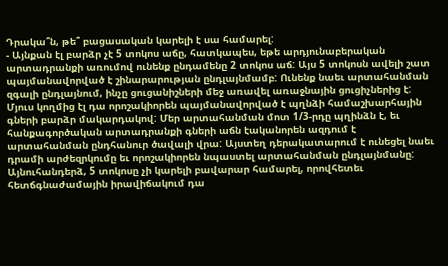Դրակա՞ն, թե՞ բացասական կարելի է սա համարել:
- Այնքան էլ բարձր չէ 5 տոկոս աճը, հատկապես, եթե արդյունաբերական արտադրանքի առումով ունենք ընդամենը 2 տոկոս աճ: Այս 5 տոկոսն ավելի շատ պայմանավորված է շինարարության ընդլայնմամբ: Ունենք նաեւ արտահանման զգալի ընդլայնում, ինչը ցուցանիշների մեջ առավել առաջնային ցուցիչներից է: Մյուս կողմից էլ դա որոշակիորեն պայմանավորված է պղնձի համաշխարհային գների բարձր մակարդակով: Մեր արտահանման մոտ 1/3-րդը պղինձն է, եւ հանքագործական արտադրանքի գների աճն էականորեն ազդում է արտահանման ընդհանուր ծավալի վրա: Այստեղ դերակատարում է ունեցել նաեւ դրամի արժեզրկումը եւ որոշակիորեն նպաստել արտահանման ընդլայնմանը: Այնուհանդերձ, 5 տոկոսը չի կարելի բավարար համարել, որովհետեւ հետճգնաժամային իրավիճակում դա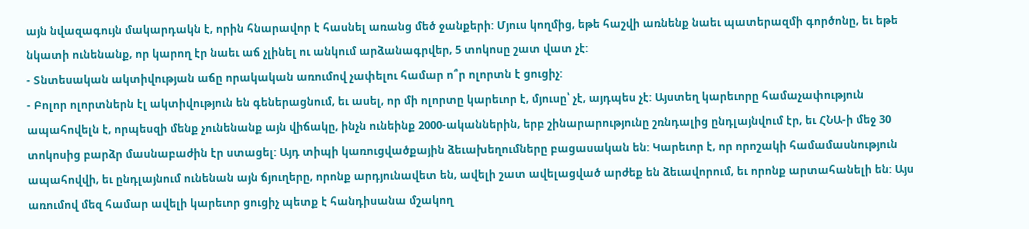այն նվազագույն մակարդակն է, որին հնարավոր է հասնել առանց մեծ ջանքերի: Մյուս կողմից, եթե հաշվի առնենք նաեւ պատերազմի գործոնը, եւ եթե նկատի ունենանք, որ կարող էր նաեւ աճ չլինել ու անկում արձանագրվեր, 5 տոկոսը շատ վատ չէ:
- Տնտեսական ակտիվության աճը որակական առումով չափելու համար ո՞ր ոլորտն է ցուցիչ:
- Բոլոր ոլորտներն էլ ակտիվություն են գեներացնում, եւ ասել, որ մի ոլորտը կարեւոր է, մյուսը՝ չէ, այդպես չէ: Այստեղ կարեւորը համաչափություն ապահովելն է, որպեսզի մենք չունենանք այն վիճակը, ինչն ունեինք 2000-ականներին, երբ շինարարությունը շռնդալից ընդլայնվում էր, եւ ՀՆԱ-ի մեջ 30 տոկոսից բարձր մասնաբաժին էր ստացել: Այդ տիպի կառուցվածքային ձեւախեղումները բացասական են: Կարեւոր է, որ որոշակի համամասնություն ապահովվի, եւ ընդլայնում ունենան այն ճյուղերը, որոնք արդյունավետ են, ավելի շատ ավելացված արժեք են ձեւավորում, եւ որոնք արտահանելի են: Այս առումով մեզ համար ավելի կարեւոր ցուցիչ պետք է հանդիսանա մշակող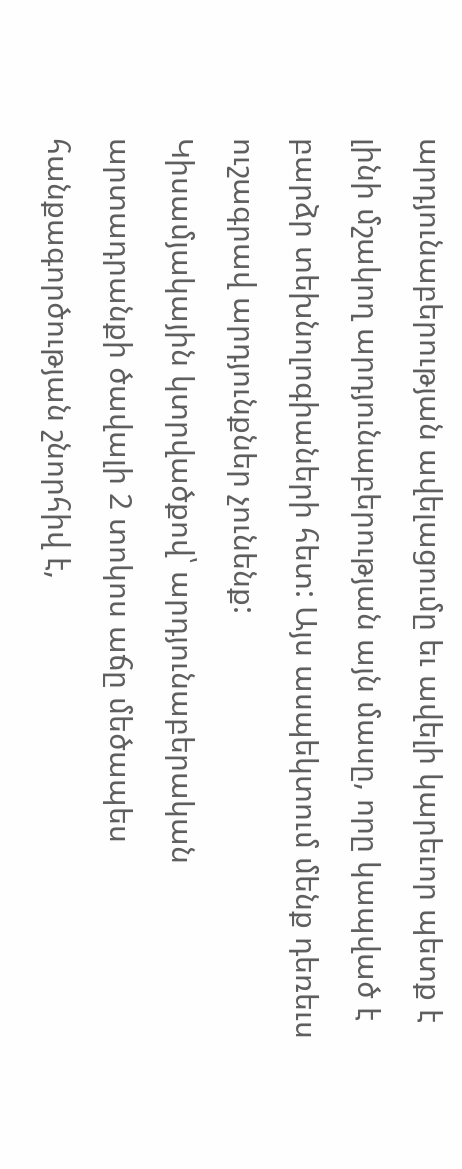արդյունաբերության ավելացումը եւ ավելի կարեւոր պետք է լինի մշակող արդյունաբերության այն մասը, որը կապված է բարձր տեխնոլոգիաների հետ: Այս ասպեկտում մենք դեռեւս ուշագրավ արդյունքներ չունենք:
Կիսամյակային կտրվածքով՝ արդյունաբերական արտադրանքի ծավալի 2 տոկոս աճը մեծապես հանքագործության շնորհիվ է,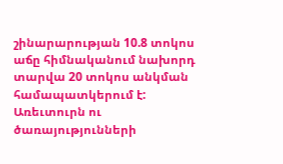շինարարության 10.8 տոկոս աճը հիմնականում նախորդ տարվա 20 տոկոս անկման համապատկերում է: Առեւտուրն ու ծառայությունների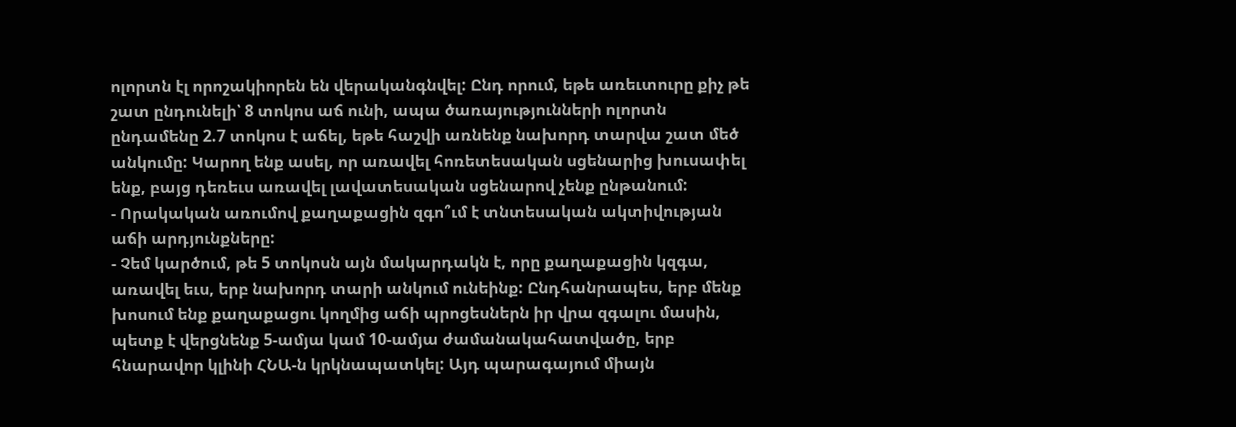ոլորտն էլ որոշակիորեն են վերականգնվել: Ընդ որում, եթե առեւտուրը քիչ թե շատ ընդունելի՝ 8 տոկոս աճ ունի, ապա ծառայությունների ոլորտն ընդամենը 2.7 տոկոս է աճել, եթե հաշվի առնենք նախորդ տարվա շատ մեծ անկումը: Կարող ենք ասել, որ առավել հոռետեսական սցենարից խուսափել ենք, բայց դեռեւս առավել լավատեսական սցենարով չենք ընթանում:
- Որակական առումով քաղաքացին զգո՞ւմ է տնտեսական ակտիվության աճի արդյունքները:
- Չեմ կարծում, թե 5 տոկոսն այն մակարդակն է, որը քաղաքացին կզգա, առավել եւս, երբ նախորդ տարի անկում ունեինք: Ընդհանրապես, երբ մենք խոսում ենք քաղաքացու կողմից աճի պրոցեսներն իր վրա զգալու մասին, պետք է վերցնենք 5-ամյա կամ 10-ամյա ժամանակահատվածը, երբ հնարավոր կլինի ՀՆԱ-ն կրկնապատկել: Այդ պարագայում միայն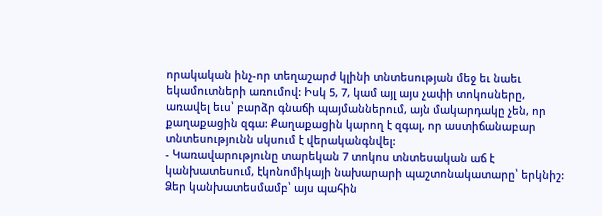որակական ինչ-որ տեղաշարժ կլինի տնտեսության մեջ եւ նաեւ եկամուտների առումով: Իսկ 5, 7, կամ այլ այս չափի տոկոսները, առավել եւս՝ բարձր գնաճի պայմաններում, այն մակարդակը չեն, որ քաղաքացին զգա: Քաղաքացին կարող է զգալ, որ աստիճանաբար տնտեսությունն սկսում է վերականգնվել:
- Կառավարությունը տարեկան 7 տոկոս տնտեսական աճ է կանխատեսում, էկոնոմիկայի նախարարի պաշտոնակատարը՝ երկնիշ: Ձեր կանխատեսմամբ՝ այս պահին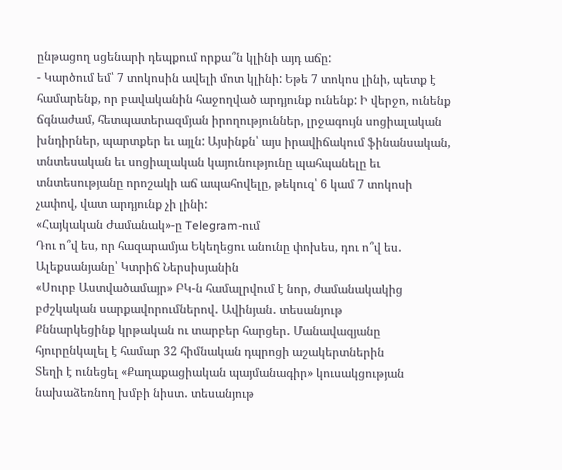ընթացող սցենարի դեպքում որքա՞ն կլինի այդ աճը:
- Կարծում եմ՝ 7 տոկոսին ավելի մոտ կլինի: Եթե 7 տոկոս լինի, պետք է համարենք, որ բավականին հաջողված արդյունք ունենք: Ի վերջո, ունենք ճգնաժամ, հետպատերազմյան իրողություններ, լրջագույն սոցիալական խնդիրներ, պարտքեր եւ այլն: Այսինքն՝ այս իրավիճակում ֆինանսական, տնտեսական եւ սոցիալական կայունությունը պահպանելը եւ տնտեսությանը որոշակի աճ ապահովելը, թեկուզ՝ 6 կամ 7 տոկոսի չափով, վատ արդյունք չի լինի:
«Հայկական Ժամանակ»-ը Telegram-ում
Դու ո՞վ ես, որ հազարամյա Եկեղեցու անունը փոխես, դու ո՞վ ես․ Ալեքսանյանը՝ Կտրիճ Ներսիսյանին
«Սուրբ Աստվածամայր» ԲԿ-ն համալրվում է նոր, ժամանակակից բժշկական սարքավորումներով․ Ավինյան․ տեսանյութ
Քննարկեցինք կրթական ու տարբեր հարցեր․ Մանավազյանը հյուրընկալել է համար 32 հիմնական դպրոցի աշակերտներին
Տեղի է ունեցել «Քաղաքացիական պայմանագիր» կուսակցության նախաձեռնող խմբի նիստ․ տեսանյութ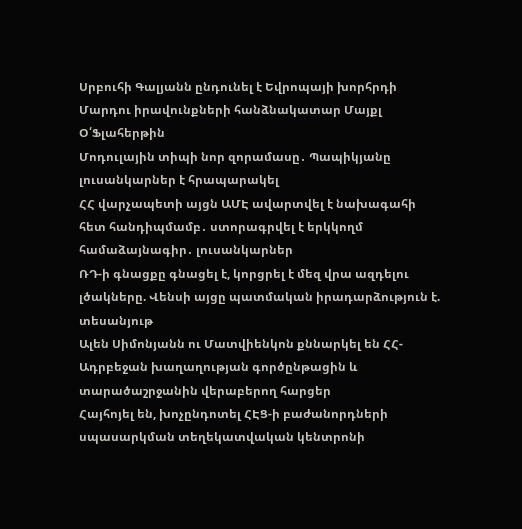Սրբուհի Գալյանն ընդունել է Եվրոպայի խորհրդի Մարդու իրավունքների հանձնակատար Մայքլ Օ՛Ֆլահերթին
Մոդուլային տիպի նոր զորամասը․ Պապիկյանը լուսանկարներ է հրապարակել
ՀՀ վարչապետի այցն ԱՄԷ ավարտվել է նախագահի հետ հանդիպմամբ․ ստորագրվել է երկկողմ համաձայնագիր․ լուսանկարներ
ՌԴ-ի գնացքը գնացել է, կորցրել է մեզ վրա ազդելու լծակները. Վենսի այցը պատմական իրադարձություն է. տեսանյութ
Ալեն Սիմոնյանն ու Մատվիենկոն քննարկել են ՀՀ-Ադրբեջան խաղաղության գործընթացին և տարածաշրջանին վերաբերող հարցեր
Հայհոյել են, խոչընդոտել ՀԷՑ-ի բաժանորդների սպասարկման տեղեկատվական կենտրոնի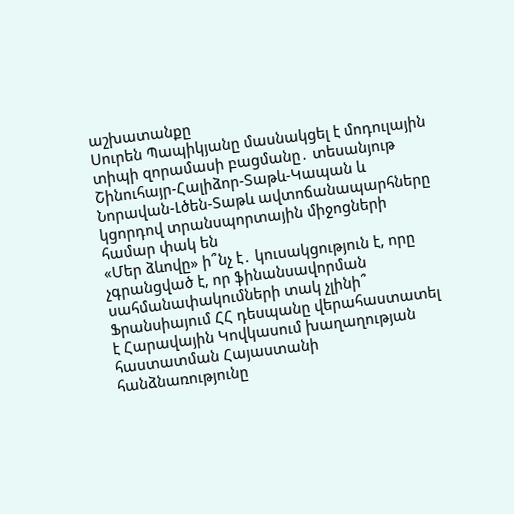աշխատանքը
Սուրեն Պապիկյանը մասնակցել է մոդուլային տիպի զորամասի բացմանը․ տեսանյութ
Շինուհայր-Հալիձոր-Տաթև-Կապան և Նորավան-Լծեն-Տաթև ավտոճանապարհները կցորդով տրանսպորտային միջոցների համար փակ են
«Մեր ձևովը» ի՞նչ է․ կուսակցություն է, որը չգրանցված է, որ ֆինանսավորման սահմանափակումների տակ չլինի՞
Ֆրանսիայում ՀՀ դեսպանը վերահաստատել է Հարավային Կովկասում խաղաղության հաստատման Հայաստանի հանձնառությունը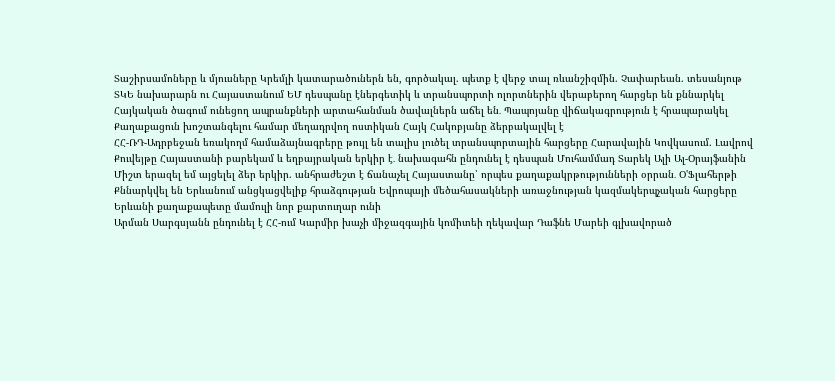Տաշիրսամոները և մյուսները Կրեմլի կատարածուներն են, գործակալ. պետք է վերջ տալ ռևանշիզմին. Չափարեան. տեսանյութ
ՏԿԵ նախարարն ու Հայաստանում ԵՄ դեսպանը էներգետիկ և տրանսպորտի ոլորտներին վերաբերող հարցեր են քննարկել
Հայկական ծագում ունեցող ապրանքների արտահանման ծավալներն աճել են․ Պապոյանը վիճակագրություն է հրապարակել
Քաղաքացուն խոշտանգելու համար մեղադրվող ոստիկան Հայկ Հակոբյանը ձերբակալվել է
ՀՀ-ՌԴ-Ադրբեջան եռակողմ համաձայնագրերը թույլ են տալիս լուծել տրանսպորտային հարցերը Հարավային Կովկասում. Լավրով
Քուվեյթը Հայաստանի բարեկամ և եղբայրական երկիր է․ նախագահն ընդունել է դեսպան Մուհամմադ Տարեկ Ալի Ալ-Օրայֆանին
Միշտ երազել եմ այցելել ձեր երկիր. անհրաժեշտ է ճանաչել Հայաստանը՝ որպես քաղաքակրթությունների օրրան․ Օ'Ֆլահերթի
Քննարկվել են Երևանում անցկացվելիք հրաձգության Եվրոպայի մեծահասակների առաջնության կազմակերպչական հարցերը
Երևանի քաղաքապետը մամուլի նոր քարտուղար ունի
Արման Սարգսյանն ընդունել է ՀՀ-ում Կարմիր խաչի միջազգային կոմիտեի ղեկավար Դաֆնե Մարեի գլխավորած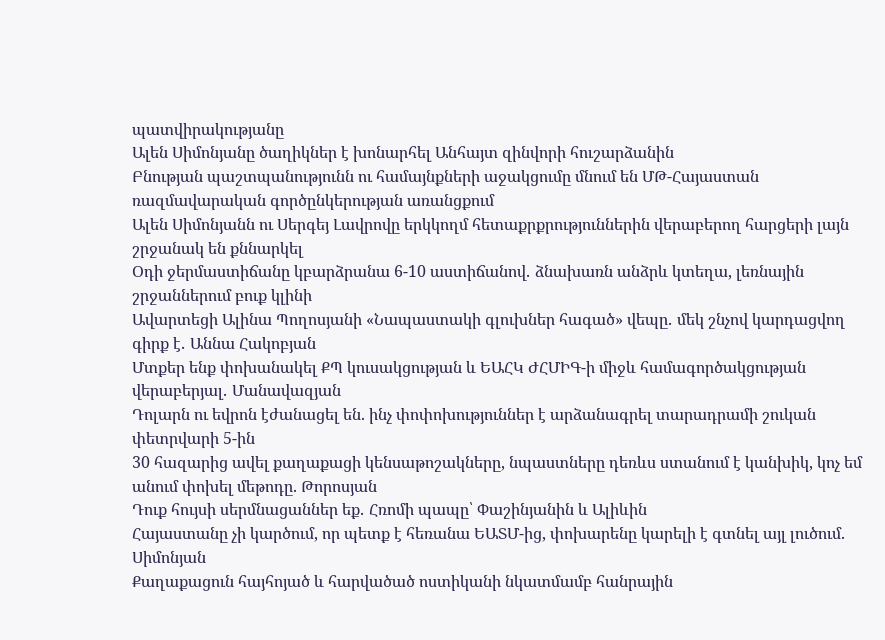պատվիրակությանը
Ալեն Սիմոնյանը ծաղիկներ է խոնարհել Անհայտ զինվորի հուշարձանին
Բնության պաշտպանությունն ու համայնքների աջակցումը մնում են ՄԹ-Հայաստան ռազմավարական գործընկերության առանցքում
Ալեն Սիմոնյանն ու Սերգեյ Լավրովը երկկողմ հետաքրքրություններին վերաբերող հարցերի լայն շրջանակ են քննարկել
Օդի ջերմաստիճանը կբարձրանա 6-10 աստիճանով․ ձնախառն անձրև կտեղա, լեռնային շրջաններում բուք կլինի
Ավարտեցի Ալինա Պողոսյանի «Նապաստակի գլուխներ հագած» վեպը․ մեկ շնչով կարդացվող գիրք է․ Աննա Հակոբյան
Մտքեր ենք փոխանակել ՔՊ կուսակցության և ԵԱՀԿ ԺՀՄԻԳ-ի միջև համագործակցության վերաբերյալ․ Մանավազյան
Դոլարն ու եվրոն էժանացել են. ինչ փոփոխություններ է արձանագրել տարադրամի շուկան փետրվարի 5-ին
30 հազարից ավել քաղաքացի կենսաթոշակները, նպաստները դեռևս ստանում է կանխիկ, կոչ եմ անում փոխել մեթոդը. Թորոսյան
Դուք հույսի սերմնացաններ եք․ Հռոմի պապը՝ Փաշինյանին և Ալիևին
Հայաստանը չի կարծում, որ պետք է հեռանա ԵԱՏՄ-ից, փոխարենը կարելի է գտնել այլ լուծում. Սիմոնյան
Քաղաքացուն հայհոյած և հարվածած ոստիկանի նկատմամբ հանրային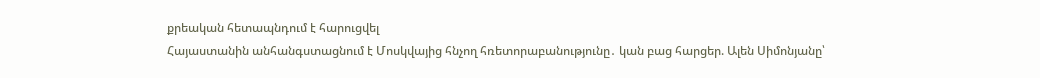քրեական հետապնդում է հարուցվել
Հայաստանին անհանգստացնում է Մոսկվայից հնչող հռետորաբանությունը․ կան բաց հարցեր. Ալեն Սիմոնյանը՝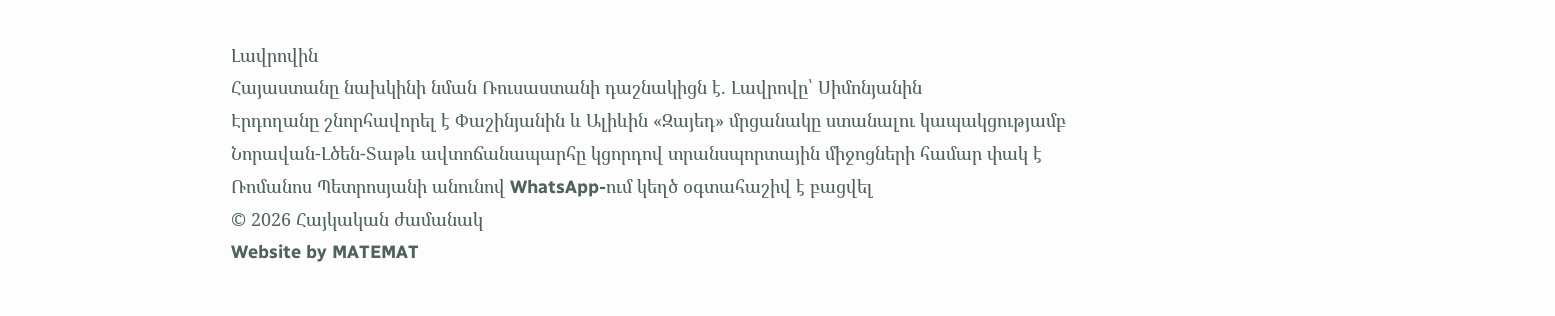Լավրովին
Հայաստանը նախկինի նման Ռուսաստանի դաշնակիցն է. Լավրովը՝ Սիմոնյանին
Էրդողանը շնորհավորել է Փաշինյանին և Ալիևին «Զայեդ» մրցանակը ստանալու կապակցությամբ
Նորավան-Լծեն-Տաթև ավտոճանապարհը կցորդով տրանսպորտային միջոցների համար փակ է
Ռոմանոս Պետրոսյանի անունով WhatsApp-ում կեղծ օգտահաշիվ է բացվել
© 2026 Հայկական ժամանակ
Website by MATEMAT